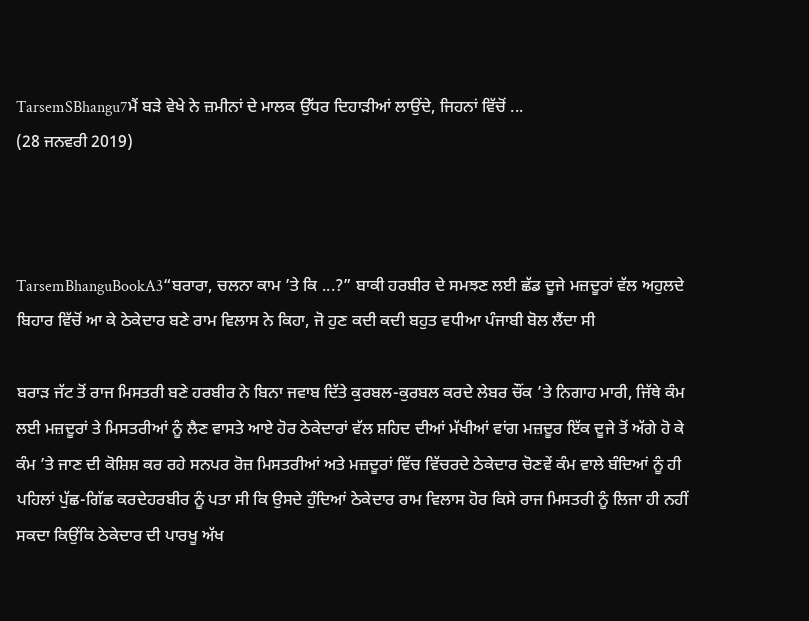TarsemSBhangu7ਮੈਂ ਬੜੇ ਵੇਖੇ ਨੇ ਜ਼ਮੀਨਾਂ ਦੇ ਮਾਲਕ ਉੱਧਰ ਦਿਹਾੜੀਆਂ ਲਾਉਂਦੇ, ਜਿਹਨਾਂ ਵਿੱਚੋਂ ...
(28 ਜਨਵਰੀ 2019)



TarsemBhanguBookA3“ਬਰਾਰਾ, ਚਲਨਾ ਕਾਮ ’ਤੇ ਕਿ ...?” ਬਾਕੀ ਹਰਬੀਰ ਦੇ ਸਮਝਣ ਲਈ ਛੱਡ ਦੂਜੇ ਮਜ਼ਦੂਰਾਂ ਵੱਲ ਅਹੁਲਦੇ ਬਿਹਾਰ ਵਿੱਚੋਂ ਆ ਕੇ ਠੇਕੇਦਾਰ ਬਣੇ ਰਾਮ ਵਿਲਾਸ ਨੇ ਕਿਹਾ, ਜੋ ਹੁਣ ਕਦੀ ਕਦੀ ਬਹੁਤ ਵਧੀਆ ਪੰਜਾਬੀ ਬੋਲ ਲੈਂਦਾ ਸੀ

ਬਰਾੜ ਜੱਟ ਤੋਂ ਰਾਜ ਮਿਸਤਰੀ ਬਣੇ ਹਰਬੀਰ ਨੇ ਬਿਨਾ ਜਵਾਬ ਦਿੱਤੇ ਕੁਰਬਲ-ਕੁਰਬਲ ਕਰਦੇ ਲੇਬਰ ਚੌਂਕ ’ਤੇ ਨਿਗਾਹ ਮਾਰੀ, ਜਿੱਥੇ ਕੰਮ ਲਈ ਮਜ਼ਦੂਰਾਂ ਤੇ ਮਿਸਤਰੀਆਂ ਨੂੰ ਲੈਣ ਵਾਸਤੇ ਆਏ ਹੋਰ ਠੇਕੇਦਾਰਾਂ ਵੱਲ ਸ਼ਹਿਦ ਦੀਆਂ ਮੱਖੀਆਂ ਵਾਂਗ ਮਜ਼ਦੂਰ ਇੱਕ ਦੂਜੇ ਤੋਂ ਅੱਗੇ ਹੋ ਕੇ ਕੰਮ ’ਤੇ ਜਾਣ ਦੀ ਕੋਸ਼ਿਸ਼ ਕਰ ਰਹੇ ਸਨਪਰ ਰੋਜ਼ ਮਿਸਤਰੀਆਂ ਅਤੇ ਮਜ਼ਦੂਰਾਂ ਵਿੱਚ ਵਿੱਚਰਦੇ ਠੇਕੇਦਾਰ ਚੋਣਵੇਂ ਕੰਮ ਵਾਲੇ ਬੰਦਿਆਂ ਨੂੰ ਹੀ ਪਹਿਲਾਂ ਪੁੱਛ-ਗਿੱਛ ਕਰਦੇਹਰਬੀਰ ਨੂੰ ਪਤਾ ਸੀ ਕਿ ਉਸਦੇ ਹੁੰਦਿਆਂ ਠੇਕੇਦਾਰ ਰਾਮ ਵਿਲਾਸ ਹੋਰ ਕਿਸੇ ਰਾਜ ਮਿਸਤਰੀ ਨੂੰ ਲਿਜਾ ਹੀ ਨਹੀਂ ਸਕਦਾ ਕਿਉਂਕਿ ਠੇਕੇਦਾਰ ਦੀ ਪਾਰਖੂ ਅੱਖ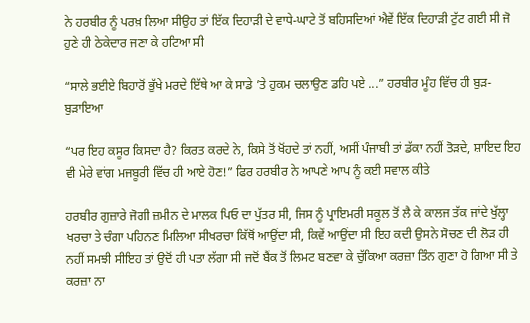ਨੇ ਹਰਬੀਰ ਨੂੰ ਪਰਖ਼ ਲਿਆ ਸੀਉਹ ਤਾਂ ਇੱਕ ਦਿਹਾੜੀ ਦੇ ਵਾਧੇ-ਘਾਟੇ ਤੋਂ ਬਹਿਸਦਿਆਂ ਐਵੇਂ ਇੱਕ ਦਿਹਾੜੀ ਟੁੱਟ ਗਈ ਸੀ ਜੋ ਹੁਣੇ ਹੀ ਠੇਕੇਦਾਰ ਜਣਾ ਕੇ ਹਟਿਆ ਸੀ

“ਸਾਲੇ ਭਈਏ ਬਿਹਾਰੋਂ ਭੁੱਖੇ ਮਰਦੇ ਇੱਥੇ ਆ ਕੇ ਸਾਡੇ ’ਤੇ ਹੁਕਮ ਚਲਾਉਣ ਡਹਿ ਪਏ ...” ਹਰਬੀਰ ਮੂੰਹ ਵਿੱਚ ਹੀ ਬੁੜ-ਬੁੜਾਇਆ

“ਪਰ ਇਹ ਕਸੂਰ ਕਿਸਦਾ ਹੈ? ਕਿਰਤ ਕਰਦੇ ਨੇ, ਕਿਸੇ ਤੋਂ ਖੋਂਹਦੇ ਤਾਂ ਨਹੀਂ, ਅਸੀਂ ਪੰਜਾਬੀ ਤਾਂ ਡੱਕਾ ਨਹੀਂ ਤੋੜਦੇ, ਸ਼ਾਇਦ ਇਹ ਵੀ ਮੇਰੇ ਵਾਂਗ ਮਜਬੂਰੀ ਵਿੱਚ ਹੀ ਆਏ ਹੋਣ!” ਫਿਰ ਹਰਬੀਰ ਨੇ ਆਪਣੇ ਆਪ ਨੂੰ ਕਈ ਸਵਾਲ ਕੀਤੇ

ਹਰਬੀਰ ਗੁਜ਼ਾਰੇ ਜੋਗੀ ਜ਼ਮੀਨ ਦੇ ਮਾਲਕ ਪਿਓ ਦਾ ਪੁੱਤਰ ਸੀ, ਜਿਸ ਨੂੰ ਪ੍ਰਾਇਮਰੀ ਸਕੂਲ ਤੋਂ ਲੈ ਕੇ ਕਾਲਜ ਤੱਕ ਜਾਂਦੇ ਖੁੱਲ੍ਹਾ ਖਰਚਾ ਤੇ ਚੰਗਾ ਪਹਿਨਣ ਮਿਲਿਆ ਸੀਖਰਚਾ ਕਿੱਥੋਂ ਆਉਂਦਾ ਸੀ, ਕਿਵੇਂ ਆਉਂਦਾ ਸੀ ਇਹ ਕਦੀ ਉਸਨੇ ਸੋਚਣ ਦੀ ਲੋੜ ਹੀ ਨਹੀਂ ਸਮਝੀ ਸੀਇਹ ਤਾਂ ਉਦੋਂ ਹੀ ਪਤਾ ਲੱਗਾ ਸੀ ਜਦੋਂ ਬੈਂਕ ਤੋਂ ਲਿਮਟ ਬਣਵਾ ਕੇ ਚੁੱਕਿਆ ਕਰਜ਼ਾ ਤਿੰਨ ਗੁਣਾ ਹੋ ਗਿਆ ਸੀ ਤੇ ਕਰਜ਼ਾ ਨਾ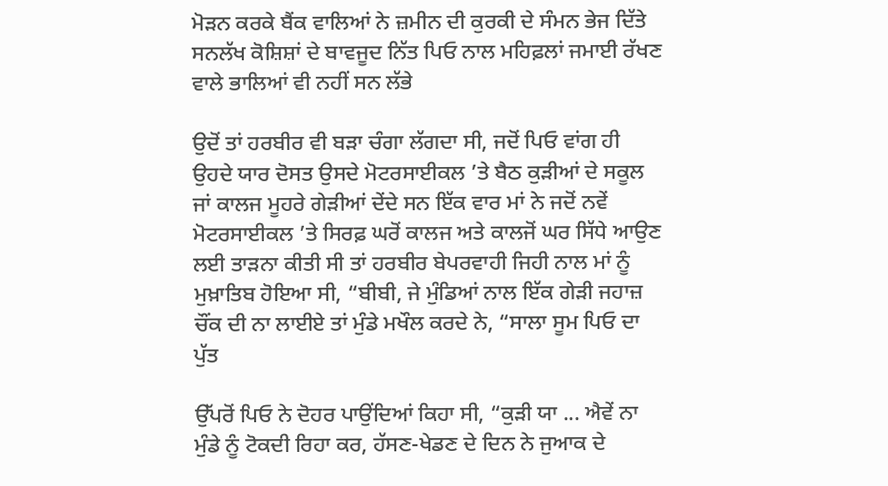ਮੋੜਨ ਕਰਕੇ ਬੈਂਕ ਵਾਲਿਆਂ ਨੇ ਜ਼ਮੀਨ ਦੀ ਕੁਰਕੀ ਦੇ ਸੰਮਨ ਭੇਜ ਦਿੱਤੇ ਸਨਲੱਖ ਕੋਸ਼ਿਸ਼ਾਂ ਦੇ ਬਾਵਜੂਦ ਨਿੱਤ ਪਿਓ ਨਾਲ ਮਹਿਫ਼ਲਾਂ ਜਮਾਈ ਰੱਖਣ ਵਾਲੇ ਭਾਲਿਆਂ ਵੀ ਨਹੀਂ ਸਨ ਲੱਭੇ

ਉਦੋਂ ਤਾਂ ਹਰਬੀਰ ਵੀ ਬੜਾ ਚੰਗਾ ਲੱਗਦਾ ਸੀ, ਜਦੋਂ ਪਿਓ ਵਾਂਗ ਹੀ ਉਹਦੇ ਯਾਰ ਦੋਸਤ ਉਸਦੇ ਮੋਟਰਸਾਈਕਲ ’ਤੇ ਬੈਠ ਕੁੜੀਆਂ ਦੇ ਸਕੂਲ ਜਾਂ ਕਾਲਜ ਮੂਹਰੇ ਗੇੜੀਆਂ ਦੇਂਦੇ ਸਨ ਇੱਕ ਵਾਰ ਮਾਂ ਨੇ ਜਦੋਂ ਨਵੇਂ ਮੋਟਰਸਾਈਕਲ ’ਤੇ ਸਿਰਫ਼ ਘਰੋਂ ਕਾਲਜ ਅਤੇ ਕਾਲਜੋਂ ਘਰ ਸਿੱਧੇ ਆਉਣ ਲਈ ਤਾੜਨਾ ਕੀਤੀ ਸੀ ਤਾਂ ਹਰਬੀਰ ਬੇਪਰਵਾਹੀ ਜਿਹੀ ਨਾਲ ਮਾਂ ਨੂੰ ਮੁਖ਼ਾਤਿਬ ਹੋਇਆ ਸੀ, “ਬੀਬੀ, ਜੇ ਮੁੰਡਿਆਂ ਨਾਲ ਇੱਕ ਗੇੜੀ ਜਹਾਜ਼ ਚੌਂਕ ਦੀ ਨਾ ਲਾਈਏ ਤਾਂ ਮੁੰਡੇ ਮਖੌਲ ਕਰਦੇ ਨੇ, “ਸਾਲਾ ਸੂਮ ਪਿਓ ਦਾ ਪੁੱਤ

ਉੱਪਰੋਂ ਪਿਓ ਨੇ ਦੋਹਰ ਪਾਉਂਦਿਆਂ ਕਿਹਾ ਸੀ, “ਕੁੜੀ ਯਾ ... ਐਵੇਂ ਨਾ ਮੁੰਡੇ ਨੂੰ ਟੋਕਦੀ ਰਿਹਾ ਕਰ, ਹੱਸਣ-ਖੇਡਣ ਦੇ ਦਿਨ ਨੇ ਜੁਆਕ ਦੇ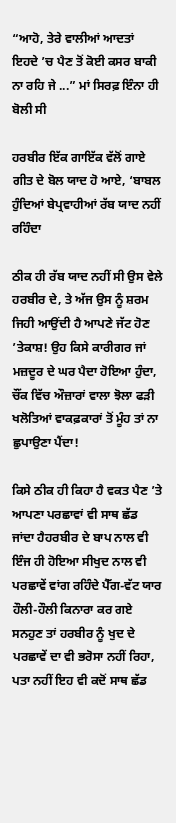“ਆਹੋ, ਤੇਰੇ ਵਾਲੀਆਂ ਆਦਤਾਂ ਇਹਦੇ ’ਚ ਪੈਣ ਤੋਂ ਕੋਈ ਕਸਰ ਬਾਕੀ ਨਾ ਰਹਿ ਜੇ ...” ਮਾਂ ਸਿਰਫ਼ ਇੰਨਾ ਹੀ ਬੋਲੀ ਸੀ

ਹਰਬੀਰ ਇੱਕ ਗਾਇੱਕ ਵੱਲੋਂ ਗਾਏ ਗੀਤ ਦੇ ਬੋਲ ਯਾਦ ਹੋ ਆਏ, ‘ਬਾਬਲ ਹੁੰਦਿਆਂ ਬੇਪ੍ਰਵਾਹੀਆਂ ਰੱਬ ਯਾਦ ਨਹੀਂ ਰਹਿੰਦਾ

ਠੀਕ ਹੀ ਰੱਬ ਯਾਦ ਨਹੀਂ ਸੀ ਉਸ ਵੇਲੇ ਹਰਬੀਰ ਦੇ, ਤੇ ਅੱਜ ਉਸ ਨੂੰ ਸ਼ਰਮ ਜਿਹੀ ਆਉਂਦੀ ਹੈ ਆਪਣੇ ਜੱਟ ਹੋਣ ’ਤੇਕਾਸ਼! ਉਹ ਕਿਸੇ ਕਾਰੀਗਰ ਜਾਂ ਮਜ਼ਦੂਰ ਦੇ ਘਰ ਪੈਦਾ ਹੋਇਆ ਹੁੰਦਾ, ਚੌਂਕ ਵਿੱਚ ਔਜ਼ਾਰਾਂ ਵਾਲਾ ਝੋਲਾ ਫੜੀ ਖਲੋਤਿਆਂ ਵਾਕਫ਼ਕਾਰਾਂ ਤੋਂ ਮੂੰਹ ਤਾਂ ਨਾ ਛੁਪਾਉਣਾ ਪੈਂਦਾ!

ਕਿਸੇ ਠੀਕ ਹੀ ਕਿਹਾ ਹੈ ਵਕਤ ਪੈਣ ’ਤੇ ਆਪਣਾ ਪਰਛਾਵਾਂ ਵੀ ਸਾਥ ਛੱਡ ਜਾਂਦਾ ਹੈਹਰਬੀਰ ਦੇ ਬਾਪ ਨਾਲ ਵੀ ਇੰਜ ਹੀ ਹੋਇਆ ਸੀਖੁਦ ਨਾਲ ਵੀ ਪਰਛਾਵੇਂ ਵਾਂਗ ਰਹਿੰਦੇ ਪੈੱਗ-ਵੱਟ ਯਾਰ ਹੌਲੀ-ਹੌਲੀ ਕਿਨਾਰਾ ਕਰ ਗਏ ਸਨਹੁਣ ਤਾਂ ਹਰਬੀਰ ਨੂੰ ਖੁਦ ਦੇ ਪਰਛਾਵੇਂ ਦਾ ਵੀ ਭਰੋਸਾ ਨਹੀਂ ਰਿਹਾ, ਪਤਾ ਨਹੀਂ ਇਹ ਵੀ ਕਦੋਂ ਸਾਥ ਛੱਡ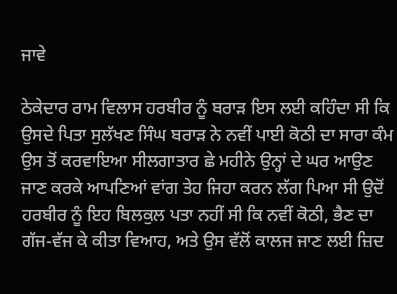ਜਾਵੇ

ਠੇਕੇਦਾਰ ਰਾਮ ਵਿਲਾਸ ਹਰਬੀਰ ਨੂੰ ਬਰਾੜ ਇਸ ਲਈ ਕਹਿੰਦਾ ਸੀ ਕਿ ਉਸਦੇ ਪਿਤਾ ਸੁਲੱਖਣ ਸਿੰਘ ਬਰਾੜ ਨੇ ਨਵੀਂ ਪਾਈ ਕੋਠੀ ਦਾ ਸਾਰਾ ਕੰਮ ਉਸ ਤੋਂ ਕਰਵਾਇਆ ਸੀਲਗਾਤਾਰ ਛੇ ਮਹੀਨੇ ਉਨ੍ਹਾਂ ਦੇ ਘਰ ਆਉਣ ਜਾਣ ਕਰਕੇ ਆਪਣਿਆਂ ਵਾਂਗ ਤੇਹ ਜਿਹਾ ਕਰਨ ਲੱਗ ਪਿਆ ਸੀ ਉਦੋਂ ਹਰਬੀਰ ਨੂੰ ਇਹ ਬਿਲਕੁਲ ਪਤਾ ਨਹੀਂ ਸੀ ਕਿ ਨਵੀਂ ਕੋਠੀ, ਭੈਣ ਦਾ ਗੱਜ-ਵੱਜ ਕੇ ਕੀਤਾ ਵਿਆਹ, ਅਤੇ ਉਸ ਵੱਲੋਂ ਕਾਲਜ ਜਾਣ ਲਈ ਜ਼ਿਦ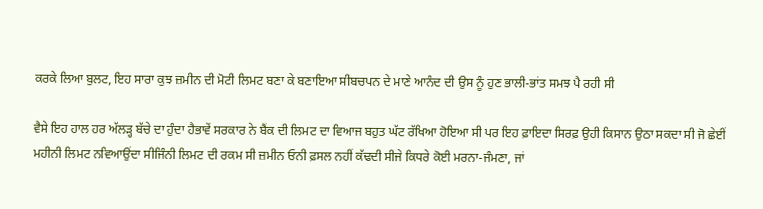ਕਰਕੇ ਲਿਆ ਬੁਲਟ, ਇਹ ਸਾਰਾ ਕੁਝ ਜ਼ਮੀਨ ਦੀ ਮੋਟੀ ਲਿਮਟ ਬਣਾ ਕੇ ਬਣਾਇਆ ਸੀਬਚਪਨ ਦੇ ਮਾਣੇ ਆਨੰਦ ਦੀ ਉਸ ਨੂੰ ਹੁਣ ਭਾਲੀ-ਭਾਂਤ ਸਮਝ ਪੈ ਰਹੀ ਸੀ

ਵੈਸੇ ਇਹ ਹਾਲ ਹਰ ਅੱਲੜ੍ਹ ਬੱਚੇ ਦਾ ਹੁੰਦਾ ਹੈਭਾਵੇਂ ਸਰਕਾਰ ਨੇ ਬੈਂਕ ਦੀ ਲਿਮਟ ਦਾ ਵਿਆਜ ਬਹੁਤ ਘੱਟ ਰੱਖਿਆ ਹੋਇਆ ਸੀ ਪਰ ਇਹ ਫ਼ਾਇਦਾ ਸਿਰਫ਼ ਉਹੀ ਕਿਸਾਨ ਉਠਾ ਸਕਦਾ ਸੀ ਜੋ ਛੇਈਂ ਮਹੀਨੀ ਲਿਮਟ ਨਵਿਆਉਂਦਾ ਸੀਜਿੰਨੀ ਲਿਮਟ ਦੀ ਰਕਮ ਸੀ ਜ਼ਮੀਨ ਓਨੀ ਫ਼ਸਲ ਨਹੀਂ ਕੱਢਦੀ ਸੀਜੇ ਕਿਧਰੇ ਕੋਈ ਮਰਨਾ-ਜੰਮਣਾ, ਜਾਂ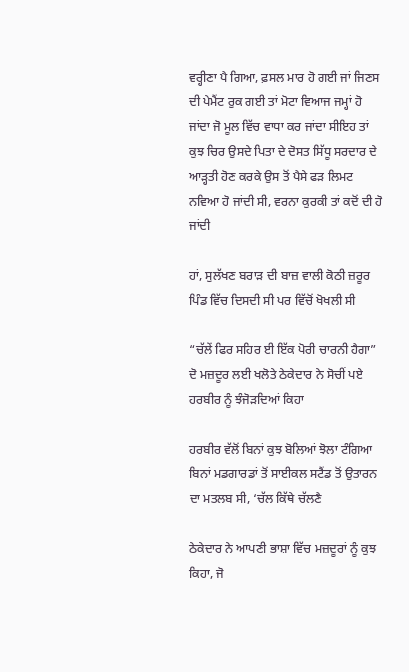ਵਰ੍ਹੀਣਾ ਪੈ ਗਿਆ, ਫ਼ਸਲ ਮਾਰ ਹੋ ਗਈ ਜਾਂ ਜਿਣਸ ਦੀ ਪੇਮੈਂਟ ਰੁਕ ਗਈ ਤਾਂ ਮੋਟਾ ਵਿਆਜ ਜਮ੍ਹਾਂ ਹੋ ਜਾਂਦਾ ਜੋ ਮੂਲ ਵਿੱਚ ਵਾਧਾ ਕਰ ਜਾਂਦਾ ਸੀਇਹ ਤਾਂ ਕੁਝ ਚਿਰ ਉਸਦੇ ਪਿਤਾ ਦੇ ਦੋਸਤ ਸਿੱਧੂ ਸਰਦਾਰ ਦੇ ਆੜ੍ਹਤੀ ਹੋਣ ਕਰਕੇ ਉਸ ਤੋਂ ਪੈਸੇ ਫੜ ਲਿਮਟ ਨਵਿਆ ਹੋ ਜਾਂਦੀ ਸੀ, ਵਰਨਾ ਕੁਰਕੀ ਤਾਂ ਕਦੋਂ ਦੀ ਹੋ ਜਾਂਦੀ

ਹਾਂ, ਸੁਲੱਖਣ ਬਰਾੜ ਦੀ ਬਾਜ਼ ਵਾਲੀ ਕੋਠੀ ਜ਼ਰੂਰ ਪਿੰਡ ਵਿੱਚ ਦਿਸਦੀ ਸੀ ਪਰ ਵਿੱਚੋਂ ਖੋਖਲੀ ਸੀ

“ਚੱਲੇਂ ਫਿਰ ਸਹਿਰ ਈ ਇੱਕ ਪੋਰੀ ਚਾਰਨੀ ਹੈਗਾ” ਦੋ ਮਜ਼ਦੂਰ ਲਈ ਖਲੋਤੇ ਠੇਕੇਦਾਰ ਨੇ ਸੋਚੀਂ ਪਏ ਹਰਬੀਰ ਨੂੰ ਝੰਜੋੜਦਿਆਂ ਕਿਹਾ

ਹਰਬੀਰ ਵੱਲੋਂ ਬਿਨਾਂ ਕੁਝ ਬੋਲਿਆਂ ਝੋਲਾ ਟੰਗਿਆ ਬਿਨਾਂ ਮਡਗਾਰਡਾਂ ਤੋਂ ਸਾਈਕਲ ਸਟੈਂਡ ਤੋਂ ਉਤਾਰਨ ਦਾ ਮਤਲਬ ਸੀ, ‘ਚੱਲ ਕਿੱਥੇ ਚੱਲਣੈ

ਠੇਕੇਦਾਰ ਨੇ ਆਪਣੀ ਭਾਸ਼ਾ ਵਿੱਚ ਮਜ਼ਦੂਰਾਂ ਨੂੰ ਕੁਝ ਕਿਹਾ, ਜੋ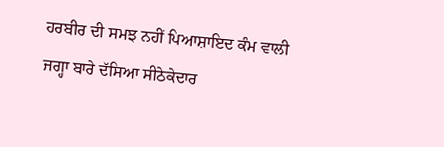ਹਰਬੀਰ ਦੀ ਸਮਝ ਨਹੀਂ ਪਿਆਸ਼ਾਇਦ ਕੰਮ ਵਾਲੀ ਜਗ੍ਹਾ ਬਾਰੇ ਦੱਸਿਆ ਸੀਠੇਕੇਦਾਰ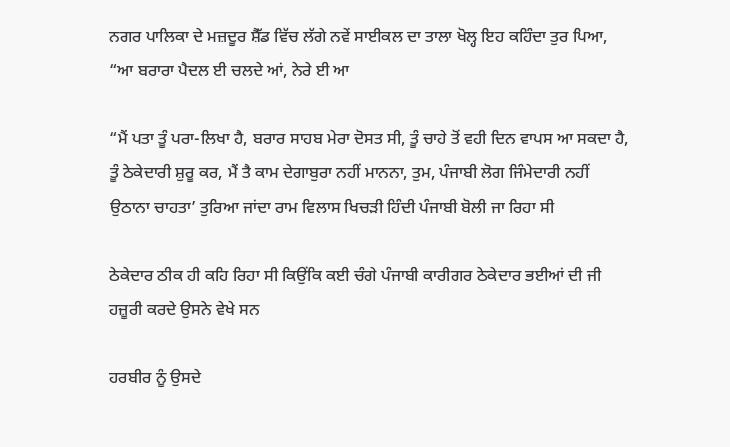ਨਗਰ ਪਾਲਿਕਾ ਦੇ ਮਜ਼ਦੂਰ ਸ਼ੈੱਡ ਵਿੱਚ ਲੱਗੇ ਨਵੇਂ ਸਾਈਕਲ ਦਾ ਤਾਲਾ ਖੋਲ੍ਹ ਇਹ ਕਹਿੰਦਾ ਤੁਰ ਪਿਆ, “ਆ ਬਰਾਰਾ ਪੈਦਲ ਈ ਚਲਦੇ ਆਂ, ਨੇਰੇ ਈ ਆ

“ਮੈਂ ਪਤਾ ਤੂੰ ਪਰਾ-ਲਿਖਾ ਹੈ, ਬਰਾਰ ਸਾਹਬ ਮੇਰਾ ਦੋਸਤ ਸੀ, ਤੂੰ ਚਾਹੇ ਤੋਂ ਵਹੀ ਦਿਨ ਵਾਪਸ ਆ ਸਕਦਾ ਹੈ, ਤੂੰ ਠੇਕੇਦਾਰੀ ਸ਼ੁਰੂ ਕਰ, ਮੈਂ ਤੈ ਕਾਮ ਦੇਗਾਬੁਰਾ ਨਹੀਂ ਮਾਨਨਾ, ਤੁਮ, ਪੰਜਾਬੀ ਲੋਗ ਜਿੰਮੇਦਾਰੀ ਨਹੀਂ ਉਠਾਨਾ ਚਾਹਤਾ’ ਤੁਰਿਆ ਜਾਂਦਾ ਰਾਮ ਵਿਲਾਸ ਖਿਚੜੀ ਹਿੰਦੀ ਪੰਜਾਬੀ ਬੋਲੀ ਜਾ ਰਿਹਾ ਸੀ

ਠੇਕੇਦਾਰ ਠੀਕ ਹੀ ਕਹਿ ਰਿਹਾ ਸੀ ਕਿਉਂਕਿ ਕਈ ਚੰਗੇ ਪੰਜਾਬੀ ਕਾਰੀਗਰ ਠੇਕੇਦਾਰ ਭਈਆਂ ਦੀ ਜੀ ਹਜ਼ੂਰੀ ਕਰਦੇ ਉਸਨੇ ਵੇਖੇ ਸਨ

ਹਰਬੀਰ ਨੂੰ ਉਸਦੇ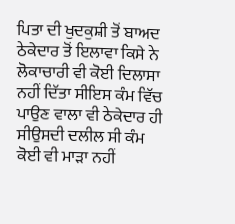ਪਿਤਾ ਦੀ ਖੁਦਕੁਸ਼ੀ ਤੋਂ ਬਾਅਦ ਠੇਕੇਦਾਰ ਤੋਂ ਇਲਾਵਾ ਕਿਸੇ ਨੇ ਲੋਕਾਚਾਰੀ ਵੀ ਕੋਈ ਦਿਲਾਸਾ ਨਹੀਂ ਦਿੱਤਾ ਸੀਇਸ ਕੰਮ ਵਿੱਚ ਪਾਉਣ ਵਾਲਾ ਵੀ ਠੇਕੇਦਾਰ ਹੀ ਸੀਉਸਦੀ ਦਲੀਲ ਸੀ ਕੰਮ ਕੋਈ ਵੀ ਮਾੜਾ ਨਹੀਂ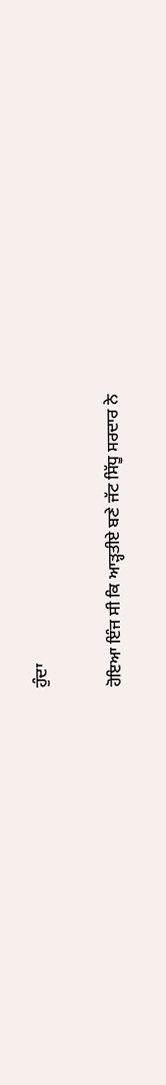ਹੁੰਦਾ

ਹੋਇਆ ਇੰਜ ਸੀ ਕਿ ਆੜ੍ਹਤੀਏ ਬਣੇ ਜੱਟ ਸਿੱਧੂ ਸਰਦਾਰ ਨੇ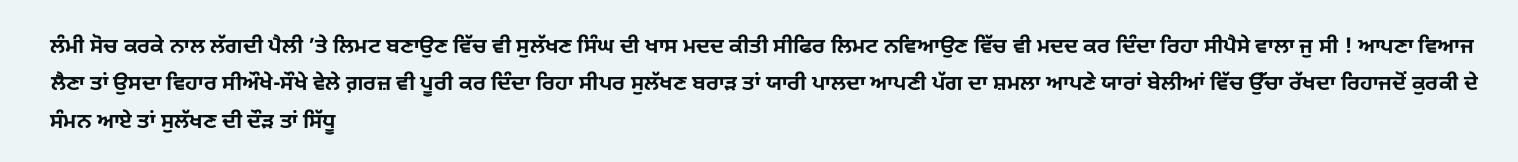ਲੰਮੀ ਸੋਚ ਕਰਕੇ ਨਾਲ ਲੱਗਦੀ ਪੈਲੀ ’ਤੇ ਲਿਮਟ ਬਣਾਉਣ ਵਿੱਚ ਵੀ ਸੁਲੱਖਣ ਸਿੰਘ ਦੀ ਖਾਸ ਮਦਦ ਕੀਤੀ ਸੀਫਿਰ ਲਿਮਟ ਨਵਿਆਉਣ ਵਿੱਚ ਵੀ ਮਦਦ ਕਰ ਦਿੰਦਾ ਰਿਹਾ ਸੀਪੈਸੇ ਵਾਲਾ ਜੁ ਸੀ ! ਆਪਣਾ ਵਿਆਜ ਲੈਣਾ ਤਾਂ ਉਸਦਾ ਵਿਹਾਰ ਸੀਔਖੇ-ਸੌਖੇ ਵੇਲੇ ਗ਼ਰਜ਼ ਵੀ ਪੂਰੀ ਕਰ ਦਿੰਦਾ ਰਿਹਾ ਸੀਪਰ ਸੁਲੱਖਣ ਬਰਾੜ ਤਾਂ ਯਾਰੀ ਪਾਲਦਾ ਆਪਣੀ ਪੱਗ ਦਾ ਸ਼ਮਲਾ ਆਪਣੇ ਯਾਰਾਂ ਬੇਲੀਆਂ ਵਿੱਚ ਉੱਚਾ ਰੱਖਦਾ ਰਿਹਾਜਦੋਂ ਕੁਰਕੀ ਦੇ ਸੰਮਨ ਆਏ ਤਾਂ ਸੁਲੱਖਣ ਦੀ ਦੌੜ ਤਾਂ ਸਿੱਧੂ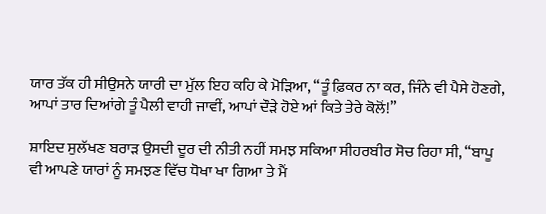ਯਾਰ ਤੱਕ ਹੀ ਸੀਉਸਨੇ ਯਾਰੀ ਦਾ ਮੁੱਲ ਇਹ ਕਹਿ ਕੇ ਮੋੜਿਆ, “ਤੂੰ ਫ਼ਿਕਰ ਨਾ ਕਰ, ਜਿੰਨੇ ਵੀ ਪੈਸੇ ਹੋਣਗੇ, ਆਪਾਂ ਤਾਰ ਦਿਆਂਗੇ ਤੂੰ ਪੈਲੀ ਵਾਹੀ ਜਾਵੀਂ, ਆਪਾਂ ਦੌੜੇ ਹੋਏ ਆਂ ਕਿਤੇ ਤੇਰੇ ਕੋਲੋਂ!”

ਸ਼ਾਇਦ ਸੁਲੱਖਣ ਬਰਾੜ ਉਸਦੀ ਦੂਰ ਦੀ ਨੀਤੀ ਨਹੀਂ ਸਮਝ ਸਕਿਆ ਸੀਹਰਬੀਰ ਸੋਚ ਰਿਹਾ ਸੀ, “ਬਾਪੂ ਵੀ ਆਪਣੇ ਯਾਰਾਂ ਨੂੰ ਸਮਝਣ ਵਿੱਚ ਧੋਖਾ ਖਾ ਗਿਆ ਤੇ ਮੈਂ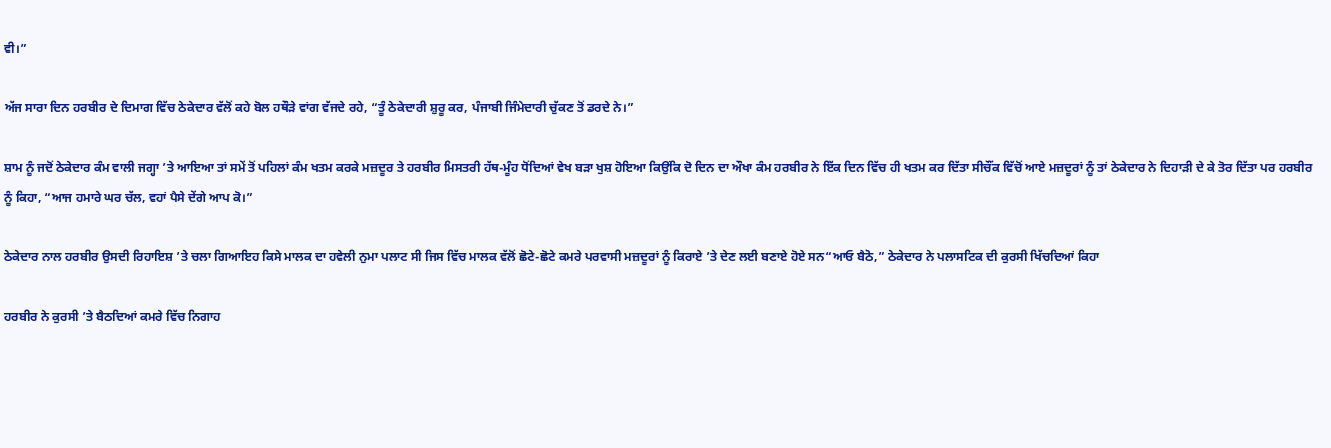ਵੀ।”

ਅੱਜ ਸਾਰਾ ਦਿਨ ਹਰਬੀਰ ਦੇ ਦਿਮਾਗ ਵਿੱਚ ਠੇਕੇਦਾਰ ਵੱਲੋਂ ਕਹੇ ਬੋਲ ਹਥੌੜੇ ਵਾਂਗ ਵੱਜਦੇ ਰਹੇ, “ਤੂੰ ਠੇਕੇਦਾਰੀ ਸ਼ੁਰੂ ਕਰ, ਪੰਜਾਬੀ ਜਿੰਮੇਦਾਰੀ ਚੁੱਕਣ ਤੋਂ ਡਰਦੇ ਨੇ।”

ਸ਼ਾਮ ਨੂੰ ਜਦੋਂ ਠੇਕੇਦਾਰ ਕੰਮ ਵਾਲੀ ਜਗ੍ਹਾ ’ਤੇ ਆਇਆ ਤਾਂ ਸਮੇਂ ਤੋਂ ਪਹਿਲਾਂ ਕੰਮ ਖਤਮ ਕਰਕੇ ਮਜ਼ਦੂਰ ਤੇ ਹਰਬੀਰ ਮਿਸਤਰੀ ਹੱਥ-ਮੂੰਹ ਧੋਂਦਿਆਂ ਵੇਖ ਬੜਾ ਖੁਸ਼ ਹੋਇਆ ਕਿਉਂਕਿ ਦੋ ਦਿਨ ਦਾ ਔਖਾ ਕੰਮ ਹਰਬੀਰ ਨੇ ਇੱਕ ਦਿਨ ਵਿੱਚ ਹੀ ਖਤਮ ਕਰ ਦਿੱਤਾ ਸੀਚੌਂਕ ਵਿੱਚੋਂ ਆਏ ਮਜ਼ਦੂਰਾਂ ਨੂੰ ਤਾਂ ਠੇਕੇਦਾਰ ਨੇ ਦਿਹਾੜੀ ਦੇ ਕੇ ਤੋਰ ਦਿੱਤਾ ਪਰ ਹਰਬੀਰ ਨੂੰ ਕਿਹਾ, “ਆਜ ਹਮਾਰੇ ਘਰ ਚੱਲ, ਵਹਾਂ ਪੈਸੇ ਦੇਂਗੇ ਆਪ ਕੋ।”

ਠੇਕੇਦਾਰ ਨਾਲ ਹਰਬੀਰ ਉਸਦੀ ਰਿਹਾਇਸ਼ ’ਤੇ ਚਲਾ ਗਿਆਇਹ ਕਿਸੇ ਮਾਲਕ ਦਾ ਹਵੇਲੀ ਨੁਮਾ ਪਲਾਟ ਸੀ ਜਿਸ ਵਿੱਚ ਮਾਲਕ ਵੱਲੋਂ ਛੋਟੇ-ਛੋਟੇ ਕਮਰੇ ਪਰਵਾਸੀ ਮਜ਼ਦੂਰਾਂ ਨੂੰ ਕਿਰਾਏ ’ਤੇ ਦੇਣ ਲਈ ਬਣਾਏ ਹੋਏ ਸਨ“ਆਓ ਬੈਠੋ,” ਠੇਕੇਦਾਰ ਨੇ ਪਲਾਸਟਿਕ ਦੀ ਕੁਰਸੀ ਖਿੱਚਦਿਆਂ ਕਿਹਾ

ਹਰਬੀਰ ਨੇ ਕੁਰਸੀ ’ਤੇ ਬੈਠਦਿਆਂ ਕਮਰੇ ਵਿੱਚ ਨਿਗਾਹ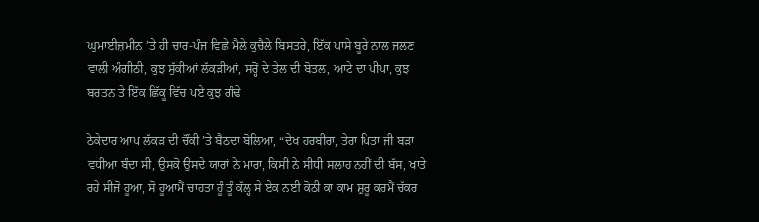ਘੁਮਾਈਜ਼ਮੀਨ ’ਤੇ ਹੀ ਚਾਰ-ਪੰਜ ਵਿਛੇ ਮੈਲੇ ਕੁਚੈਲੇ ਬਿਸਤਰੇ, ਇੱਕ ਪਾਸੇ ਬੂਰੇ ਨਾਲ ਜਲਣ ਵਾਲੀ ਅੰਗੀਠੀ, ਕੁਝ ਸੁੱਕੀਆਂ ਲੱਕੜੀਆਂ, ਸਰ੍ਹੋਂ ਦੇ ਤੇਲ ਦੀ ਬੋਤਲ, ਆਟੇ ਦਾ ਪੀਪਾ, ਕੁਝ ਬਰਤਨ ਤੇ ਇੱਕ ਛਿੱਕੂ ਵਿੱਚ ਪਏ ਕੁਝ ਗੰਢੇ

ਠੇਕੇਦਾਰ ਆਪ ਲੱਕੜ ਦੀ ਚੌਂਕੀ ’ਤੇ ਬੈਠਦਾ ਬੋਲਿਆ, “ਦੇਖ ਹਰਬੀਰਾ, ਤੇਰਾ ਪਿਤਾ ਜੀ ਬੜਾ ਵਧੀਆ ਬੰਦਾ ਸੀ, ਉਸਕੋ ਉਸਦੇ ਯਾਰਾਂ ਨੇ ਮਾਰਾ, ਕਿਸੀ ਨੇ ਸੀਧੀ ਸਲਾਹ ਨਹੀਂ ਦੀ ਬੱਸ, ਖਾਤੇ ਰਹੇ ਸੀਜੋ ਹੂਆ, ਸੋ ਹੂਆਮੈਂ ਚਾਹਤਾ ਹੂੰ ਤੂੰ ਕੱਲ੍ਹ ਸੇ ਏਕ ਨਈ ਕੋਠੀ ਕਾ ਕਾਮ ਸ਼ੁਰੂ ਕਰਮੈਂ ਚੱਕਰ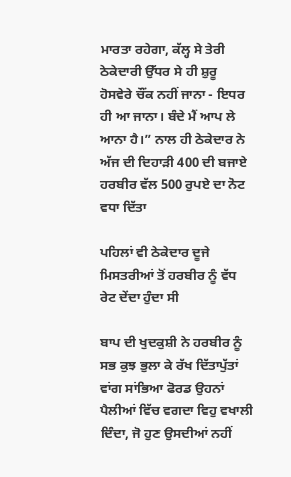ਮਾਰਤਾ ਰਹੇਗਾ, ਕੱਲ੍ਹ ਸੇ ਤੇਰੀ ਠੇਕੇਦਾਰੀ ਉੱਧਰ ਸੇ ਹੀ ਸ਼ੁਰੂ ਹੋਸਵੇਰੇ ਚੌਂਕ ਨਹੀਂ ਜਾਨਾ - ਇਧਰ ਹੀ ਆ ਜਾਨਾ। ਬੰਦੇ ਮੈਂ ਆਪ ਲੇ ਆਨਾ ਹੈ।” ਨਾਲ ਹੀ ਠੇਕੇਦਾਰ ਨੇ ਅੱਜ ਦੀ ਦਿਹਾੜੀ 400 ਦੀ ਬਜਾਏ ਹਰਬੀਰ ਵੱਲ 500 ਰੁਪਏ ਦਾ ਨੋਟ ਵਧਾ ਦਿੱਤਾ

ਪਹਿਲਾਂ ਵੀ ਠੇਕੇਦਾਰ ਦੂਜੇ ਮਿਸਤਰੀਆਂ ਤੋਂ ਹਰਬੀਰ ਨੂੰ ਵੱਧ ਰੇਟ ਦੇਂਦਾ ਹੁੰਦਾ ਸੀ

ਬਾਪ ਦੀ ਖੁਦਕੁਸ਼ੀ ਨੇ ਹਰਬੀਰ ਨੂੰ ਸਭ ਕੁਝ ਭੁਲਾ ਕੇ ਰੱਖ ਦਿੱਤਾਪੁੱਤਾਂ ਵਾਂਗ ਸਾਂਭਿਆ ਫੋਰਡ ਉਹਨਾਂ ਪੈਲੀਆਂ ਵਿੱਚ ਵਗਦਾ ਵਿਹੁ ਵਖਾਲੀ ਦਿੰਦਾ, ਜੋ ਹੁਣ ਉਸਦੀਆਂ ਨਹੀਂ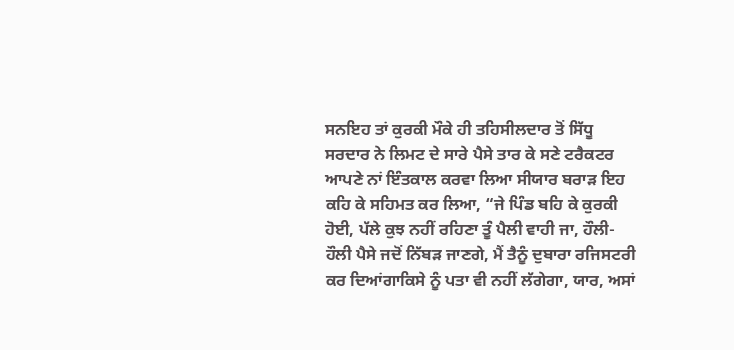ਸਨਇਹ ਤਾਂ ਕੁਰਕੀ ਮੌਕੇ ਹੀ ਤਹਿਸੀਲਦਾਰ ਤੋਂ ਸਿੱਧੂ ਸਰਦਾਰ ਨੇ ਲਿਮਟ ਦੇ ਸਾਰੇ ਪੈਸੇ ਤਾਰ ਕੇ ਸਣੇ ਟਰੈਕਟਰ ਆਪਣੇ ਨਾਂ ਇੰਤਕਾਲ ਕਰਵਾ ਲਿਆ ਸੀਯਾਰ ਬਰਾੜ ਇਹ ਕਹਿ ਕੇ ਸਹਿਮਤ ਕਰ ਲਿਆ, “ਜੇ ਪਿੰਡ ਬਹਿ ਕੇ ਕੁਰਕੀ ਹੋਈ, ਪੱਲੇ ਕੁਝ ਨਹੀਂ ਰਹਿਣਾ ਤੂੰ ਪੈਲੀ ਵਾਹੀ ਜਾ, ਹੌਲੀ-ਹੌਲੀ ਪੈਸੇ ਜਦੋਂ ਨਿੱਬੜ ਜਾਣਗੇ, ਮੈਂ ਤੈਨੂੰ ਦੁਬਾਰਾ ਰਜਿਸਟਰੀ ਕਰ ਦਿਆਂਗਾਕਿਸੇ ਨੂੰ ਪਤਾ ਵੀ ਨਹੀਂ ਲੱਗੇਗਾ, ਯਾਰ, ਅਸਾਂ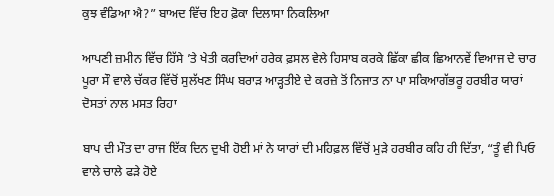ਕੁਝ ਵੰਡਿਆ ਐ?” ਬਾਅਦ ਵਿੱਚ ਇਹ ਫ਼ੋਕਾ ਦਿਲਾਸਾ ਨਿਕਲਿਆ

ਆਪਣੀ ਜ਼ਮੀਨ ਵਿੱਚ ਹਿੱਸੇ ’ਤੇ ਖੇਤੀ ਕਰਦਿਆਂ ਹਰੇਕ ਫ਼ਸਲ ਵੇਲੇ ਹਿਸਾਬ ਕਰਕੇ ਛਿੱਕਾ ਛੀਕ ਛਿਆਨਵੇਂ ਵਿਆਜ ਦੇ ਚਾਰ ਪੂਰਾ ਸੌ ਵਾਲੇ ਚੱਕਰ ਵਿੱਚੋਂ ਸੁਲੱਖਣ ਸਿੰਘ ਬਰਾੜ ਆੜ੍ਹਤੀਏ ਦੇ ਕਰਜ਼ੇ ਤੋਂ ਨਿਜਾਤ ਨਾ ਪਾ ਸਕਿਆਗੱਭਰੂ ਹਰਬੀਰ ਯਾਰਾਂ ਦੋਸਤਾਂ ਨਾਲ ਮਸਤ ਰਿਹਾ

ਬਾਪ ਦੀ ਮੌਤ ਦਾ ਰਾਜ ਇੱਕ ਦਿਨ ਦੁਖੀ ਹੋਈ ਮਾਂ ਨੇ ਯਾਰਾਂ ਦੀ ਮਹਿਫ਼ਲ ਵਿੱਚੋਂ ਮੁੜੇ ਹਰਬੀਰ ਕਹਿ ਹੀ ਦਿੱਤਾ, “ਤੂੰ ਵੀ ਪਿਓ ਵਾਲੇ ਚਾਲੇ ਫੜੇ ਹੋਏ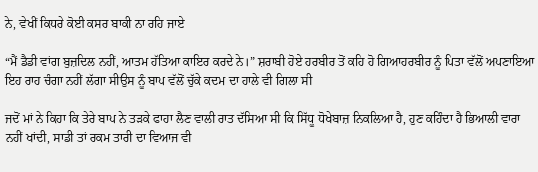ਨੇ, ਵੇਖੀਂ ਕਿਧਰੇ ਕੋਈ ਕਸਰ ਬਾਕੀ ਨਾ ਰਹਿ ਜਾਏ

“ਮੈਂ ਡੈਡੀ ਵਾਂਗ ਬੁਜ਼ਦਿਲ ਨਹੀਂ, ਆਤਮ ਹੱਤਿਆ ਕਾਇਰ ਕਰਦੇ ਨੇ।” ਸ਼ਰਾਬੀ ਹੋਏ ਹਰਬੀਰ ਤੋਂ ਕਹਿ ਹੋ ਗਿਆਹਰਬੀਰ ਨੂੰ ਪਿਤਾ ਵੱਲੋਂ ਅਪਣਾਇਆ ਇਹ ਰਾਹ ਚੰਗਾ ਨਹੀਂ ਲੱਗਾ ਸੀਉਸ ਨੂੰ ਬਾਪ ਵੱਲੋਂ ਚੁੱਕੇ ਕਦਮ ਦਾ ਹਾਲੇ ਵੀ ਗਿਲਾ ਸੀ

ਜਦੋਂ ਮਾਂ ਨੇ ਕਿਹਾ ਕਿ ਤੇਰੇ ਬਾਪ ਨੇ ਤੜਕੇ ਫਾਹਾ ਲੈਣ ਵਾਲੀ ਰਾਤ ਦੱਸਿਆ ਸੀ ਕਿ ਸਿੱਧੂ ਧੋਖੇਬਾਜ਼ ਨਿਕਲਿਆ ਹੈ, ਹੁਣ ਕਹਿੰਦਾ ਹੈ ਭਿਆਲੀ ਵਾਰਾ ਨਹੀਂ ਖਾਂਦੀ, ਸਾਡੀ ਤਾਂ ਰਕਮ ਤਾਰੀ ਦਾ ਵਿਆਜ ਵੀ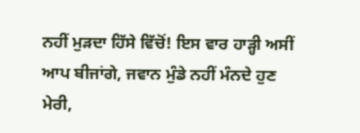ਨਹੀਂ ਮੁੜਦਾ ਹਿੱਸੇ ਵਿੱਚੋਂ! ਇਸ ਵਾਰ ਹਾੜ੍ਹੀ ਅਸੀਂ ਆਪ ਬੀਜਾਂਗੇ, ਜਵਾਨ ਮੁੰਡੇ ਨਹੀਂ ਮੰਨਦੇ ਹੁਣ ਮੇਰੀ,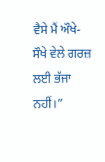ਵੈਸੇ ਮੈਂ ਔਖੇ-ਸੌਖੇ ਵੇਲੇ ਗਰਜ਼ ਲਈ ਭੱਜਾ ਨਹੀਂ।”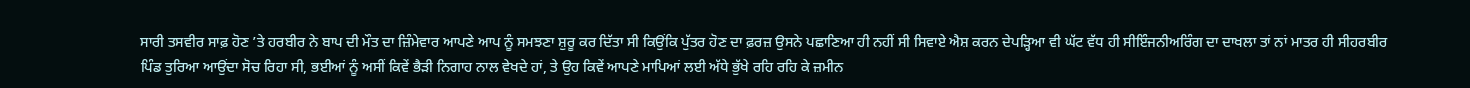ਸਾਰੀ ਤਸਵੀਰ ਸਾਫ਼ ਹੋਣ ’ਤੇ ਹਰਬੀਰ ਨੇ ਬਾਪ ਦੀ ਮੌਤ ਦਾ ਜ਼ਿੰਮੇਵਾਰ ਆਪਣੇ ਆਪ ਨੂੰ ਸਮਝਣਾ ਸ਼ੁਰੂ ਕਰ ਦਿੱਤਾ ਸੀ ਕਿਉਂਕਿ ਪੁੱਤਰ ਹੋਣ ਦਾ ਫ਼ਰਜ਼ ਉਸਨੇ ਪਛਾਣਿਆ ਹੀ ਨਹੀਂ ਸੀ ਸਿਵਾਏ ਐਸ਼ ਕਰਨ ਦੇਪੜ੍ਹਿਆ ਵੀ ਘੱਟ ਵੱਧ ਹੀ ਸੀਇੰਜਨੀਅਰਿੰਗ ਦਾ ਦਾਖਲਾ ਤਾਂ ਨਾਂ ਮਾਤਰ ਹੀ ਸੀਹਰਬੀਰ ਪਿੰਡ ਤੁਰਿਆ ਆਉਂਦਾ ਸੋਚ ਰਿਹਾ ਸੀ, ਭਈਆਂ ਨੂੰ ਅਸੀਂ ਕਿਵੇਂ ਭੈੜੀ ਨਿਗਾਹ ਨਾਲ ਵੇਖਦੇ ਹਾਂ, ਤੇ ਉਹ ਕਿਵੇਂ ਆਪਣੇ ਮਾਪਿਆਂ ਲਈ ਅੱਧੇ ਭੁੱਖੇ ਰਹਿ ਰਹਿ ਕੇ ਜ਼ਮੀਨ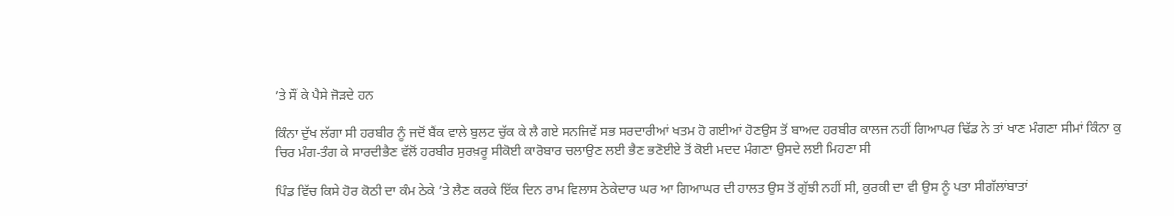’ਤੇ ਸੌਂ ਕੇ ਪੈਸੇ ਜੋੜਦੇ ਹਨ

ਕਿੰਨਾ ਦੁੱਖ ਲੱਗਾ ਸੀ ਹਰਬੀਰ ਨੂੰ ਜਦੋਂ ਬੈਂਕ ਵਾਲੇ ਬੁਲਟ ਚੁੱਕ ਕੇ ਲੈ ਗਏ ਸਨਜਿਵੇਂ ਸਭ ਸਰਦਾਰੀਆਂ ਖਤਮ ਹੋ ਗਈਆਂ ਹੋਣਉਸ ਤੋਂ ਬਾਅਦ ਹਰਬੀਰ ਕਾਲਜ ਨਹੀਂ ਗਿਆਪਰ ਢਿੱਡ ਨੇ ਤਾਂ ਖਾਣ ਮੰਗਣਾ ਸੀਮਾਂ ਕਿੰਨਾ ਕੁ ਚਿਰ ਮੰਗ-ਤੰਗ ਕੇ ਸਾਰਦੀਭੈਣ ਵੱਲੋਂ ਹਰਬੀਰ ਸੁਰਖ਼ਰੂ ਸੀਕੋਈ ਕਾਰੋਬਾਰ ਚਲਾਉਣ ਲਈ ਭੈਣ ਭਣੋਈਏ ਤੋਂ ਕੋਈ ਮਦਦ ਮੰਗਣਾ ਉਸਦੇ ਲਈ ਮਿਹਣਾ ਸੀ

ਪਿੰਡ ਵਿੱਚ ਕਿਸੇ ਹੋਰ ਕੋਠੀ ਦਾ ਕੰਮ ਠੇਕੇ ’ਤੇ ਲੈਣ ਕਰਕੇ ਇੱਕ ਦਿਨ ਰਾਮ ਵਿਲਾਸ ਠੇਕੇਦਾਰ ਘਰ ਆ ਗਿਆਘਰ ਦੀ ਹਾਲਤ ਉਸ ਤੋਂ ਗੁੱਝੀ ਨਹੀਂ ਸੀ, ਕੁਰਕੀ ਦਾ ਵੀ ਉਸ ਨੂੰ ਪਤਾ ਸੀਗੱਲਾਂਬਾਤਾਂ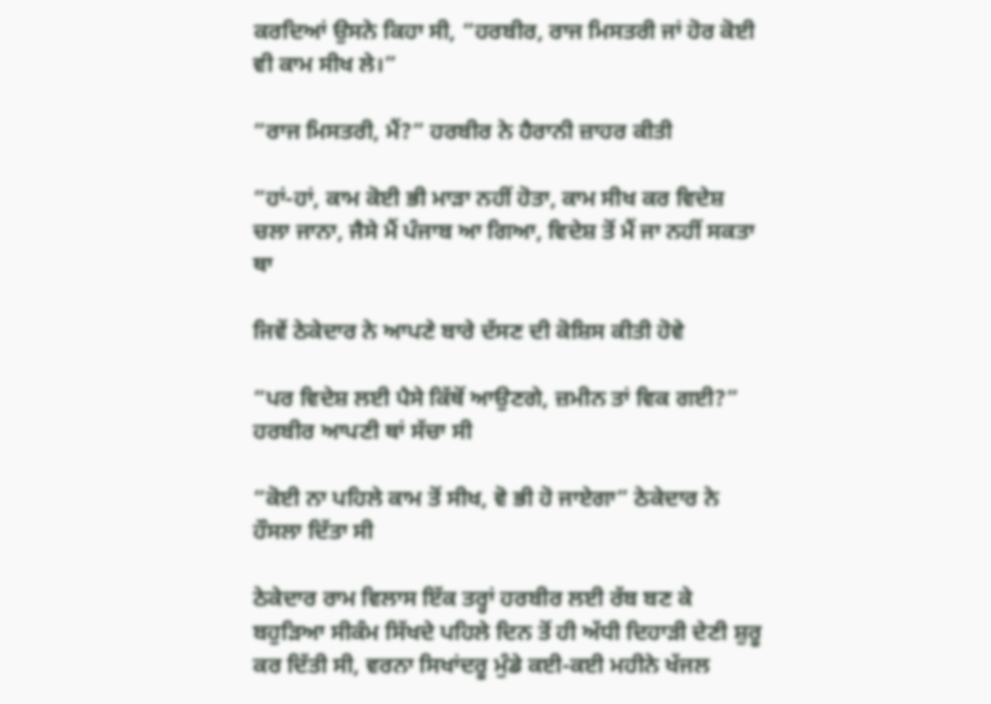ਕਰਦਿਆਂ ਉਸਨੇ ਕਿਹਾ ਸੀ, “ਹਰਬੀਰ, ਰਾਜ ਮਿਸਤਰੀ ਜਾਂ ਹੋਰ ਕੋਈ ਵੀ ਕਾਮ ਸੀਖ ਲੇ।”

“ਰਾਜ ਮਿਸਤਰੀ, ਮੈਂ?” ਹਰਬੀਰ ਨੇ ਹੈਰਾਨੀ ਜ਼ਾਹਰ ਕੀਤੀ

“ਹਾਂ-ਹਾਂ, ਕਾਮ ਕੋਈ ਭੀ ਮਾੜਾ ਨਹੀਂ ਹੋਤਾ, ਕਾਮ ਸੀਖ ਕਰ ਵਿਦੇਸ਼ ਚਲਾ ਜਾਨਾ, ਜੈਸੇ ਮੈਂ ਪੰਜਾਬ ਆ ਗਿਆ, ਵਿਦੇਸ਼ ਤੋਂ ਮੈਂ ਜਾ ਨਹੀਂ ਸਕਤਾ ਥਾ

ਜਿਵੇਂ ਠੇਕੇਦਾਰ ਨੇ ਆਪਣੇ ਬਾਰੇ ਦੱਸਣ ਦੀ ਕੋਸ਼ਿਸ ਕੀਤੀ ਹੋਵੇ

“ਪਰ ਵਿਦੇਸ਼ ਲਈ ਪੈਸੇ ਕਿੱਥੋਂ ਆਉਣਗੇ, ਜ਼ਮੀਨ ਤਾਂ ਵਿਕ ਗਈ?” ਹਰਬੀਰ ਆਪਣੀ ਥਾਂ ਸੱਚਾ ਸੀ

“ਕੋਈ ਨਾ ਪਹਿਲੇ ਕਾਮ ਤੋਂ ਸੀਖ, ਵੋ ਭੀ ਹੋ ਜਾਏਗਾ” ਠੇਕੇਦਾਰ ਨੇ ਹੌਸਲਾ ਦਿੱਤਾ ਸੀ

ਠੇਕੇਦਾਰ ਰਾਮ ਵਿਲਾਸ ਇੱਕ ਤਰ੍ਹਾਂ ਹਰਬੀਰ ਲਈ ਰੱਬ ਬਣ ਕੇ ਬਹੁੜਿਆ ਸੀਕੰਮ ਸਿੱਖਦੇ ਪਹਿਲੇ ਦਿਨ ਤੋਂ ਹੀ ਅੱਧੀ ਦਿਹਾੜੀ ਦੇਣੀ ਸ਼ੁਰੂ ਕਰ ਦਿੱਤੀ ਸੀ, ਵਰਨਾ ਸਿਖਾਂਦਰੂ ਮੁੰਡੇ ਕਈ-ਕਈ ਮਹੀਨੇ ਖੱਜਲ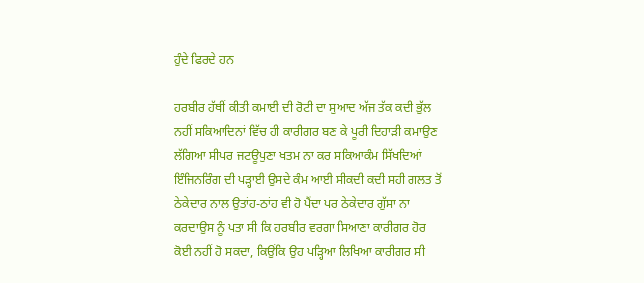ਹੁੰਦੇ ਫਿਰਦੇ ਹਨ

ਹਰਬੀਰ ਹੱਥੀਂ ਕੀਤੀ ਕਮਾਈ ਦੀ ਰੋਟੀ ਦਾ ਸੁਆਦ ਅੱਜ ਤੱਕ ਕਦੀ ਭੁੱਲ ਨਹੀਂ ਸਕਿਆਦਿਨਾਂ ਵਿੱਚ ਹੀ ਕਾਰੀਗਰ ਬਣ ਕੇ ਪੂਰੀ ਦਿਹਾੜੀ ਕਮਾਉਣ ਲੱਗਿਆ ਸੀਪਰ ਜਟਊਪੁਣਾ ਖਤਮ ਨਾ ਕਰ ਸਕਿਆਕੰਮ ਸਿੱਖਦਿਆਂ ਇੰਜਿਨਰਿੰਗ ਦੀ ਪੜ੍ਹਾਈ ਉਸਦੇ ਕੰਮ ਆਈ ਸੀਕਦੀ ਕਦੀ ਸਹੀ ਗਲਤ ਤੋਂ ਠੇਕੇਦਾਰ ਨਾਲ ਉਤਾਂਹ-ਠਾਂਹ ਵੀ ਹੋ ਪੈਂਦਾ ਪਰ ਠੇਕੇਦਾਰ ਗੁੱਸਾ ਨਾ ਕਰਦਾਉਸ ਨੂੰ ਪਤਾ ਸੀ ਕਿ ਹਰਬੀਰ ਵਰਗਾ ਸਿਆਣਾ ਕਾਰੀਗਰ ਹੋਰ ਕੋਈ ਨਹੀਂ ਹੋ ਸਕਦਾ, ਕਿਉਂਕਿ ਉਹ ਪੜ੍ਹਿਆ ਲਿਖਿਆ ਕਾਰੀਗਰ ਸੀ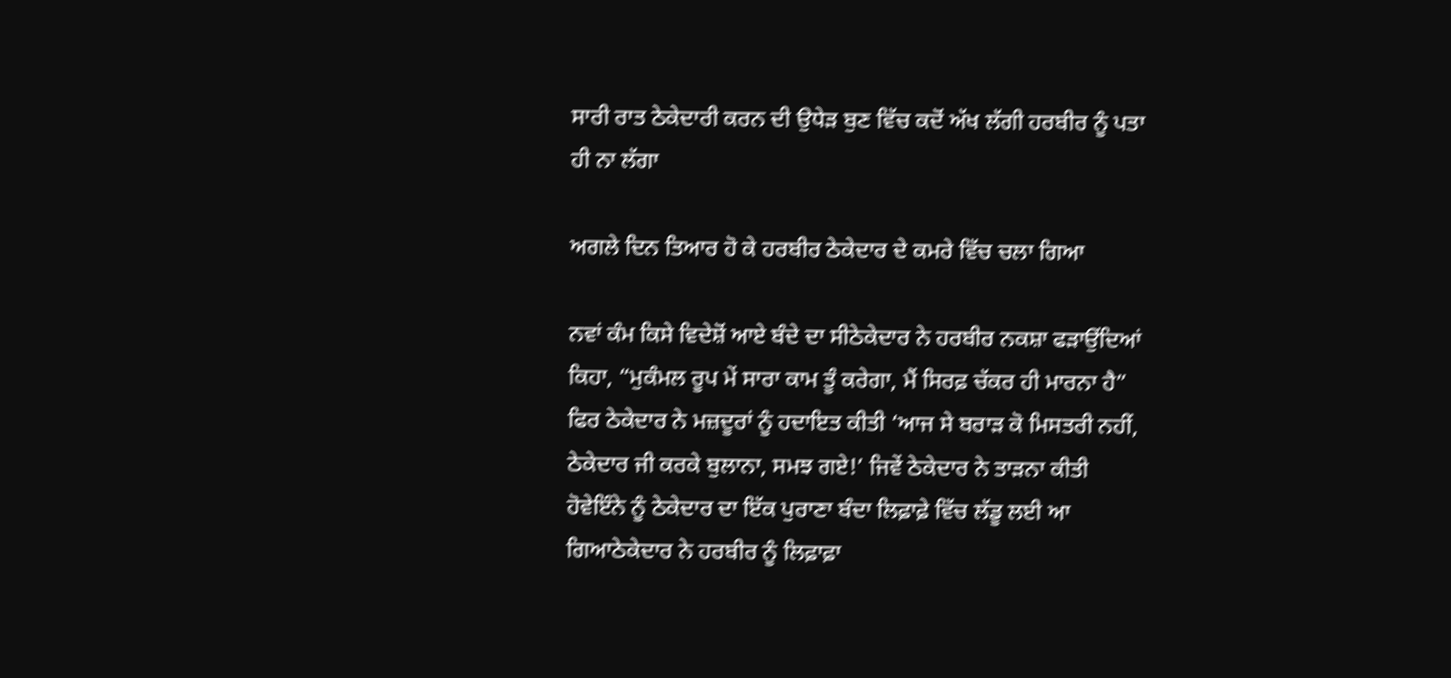ਸਾਰੀ ਰਾਤ ਠੇਕੇਦਾਰੀ ਕਰਨ ਦੀ ਉਧੇੜ ਬੁਣ ਵਿੱਚ ਕਦੋਂ ਅੱਖ ਲੱਗੀ ਹਰਬੀਰ ਨੂੰ ਪਤਾ ਹੀ ਨਾ ਲੱਗਾ

ਅਗਲੇ ਦਿਨ ਤਿਆਰ ਹੋ ਕੇ ਹਰਬੀਰ ਠੇਕੇਦਾਰ ਦੇ ਕਮਰੇ ਵਿੱਚ ਚਲਾ ਗਿਆ

ਨਵਾਂ ਕੰਮ ਕਿਸੇ ਵਿਦੇਸ਼ੋਂ ਆਏ ਬੰਦੇ ਦਾ ਸੀਠੇਕੇਦਾਰ ਨੇ ਹਰਬੀਰ ਨਕਸ਼ਾ ਫੜਾਉਂਦਿਆਂ ਕਿਹਾ, “ਮੁਕੰਮਲ ਰੂਪ ਮੇਂ ਸਾਰਾ ਕਾਮ ਤੂੰ ਕਰੇਗਾ, ਮੈਂ ਸਿਰਫ਼ ਚੱਕਰ ਹੀ ਮਾਰਨਾ ਹੈ” ਫਿਰ ਠੇਕੇਦਾਰ ਨੇ ਮਜ਼ਦੂਰਾਂ ਨੂੰ ਹਦਾਇਤ ਕੀਤੀ ‘ਆਜ ਸੇ ਬਰਾੜ ਕੋ ਮਿਸਤਰੀ ਨਹੀਂ, ਠੇਕੇਦਾਰ ਜੀ ਕਰਕੇ ਬੁਲਾਨਾ, ਸਮਝ ਗਏ!’ ਜਿਵੇਂ ਠੇਕੇਦਾਰ ਨੇ ਤਾੜਨਾ ਕੀਤੀ ਹੋਵੇਇੰਨੇ ਨੂੰ ਠੇਕੇਦਾਰ ਦਾ ਇੱਕ ਪੁਰਾਣਾ ਬੰਦਾ ਲਿਫ਼ਾਫ਼ੇ ਵਿੱਚ ਲੱਡੂ ਲਈ ਆ ਗਿਆਠੇਕੇਦਾਰ ਨੇ ਹਰਬੀਰ ਨੂੰ ਲਿਫ਼ਾਫ਼ਾ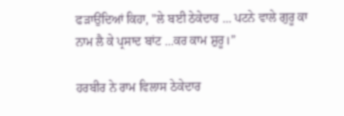ਫੜਾਉਂਦਿਆਂ ਕਿਹਾ, "ਲੇ ਬਈ ਠੇਕੇਦਾਰ ... ਪਟਨੇ ਵਾਲੇ ਗੁਰੂ ਕਾ ਨਾਮ ਲੈ ਕੇ ਪ੍ਰਸਾਦ ਬਾਂਟ ...ਕਰ ਕਾਮ ਸ਼ੁਰੂ।”

ਹਰਬੀਰ ਨੇ ਰਾਮ ਵਿਲਾਸ ਠੇਕੇਦਾਰ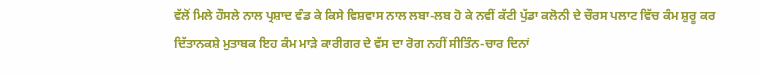ਵੱਲੋਂ ਮਿਲੇ ਹੌਸਲੇ ਨਾਲ ਪ੍ਰਸ਼ਾਦ ਵੰਡ ਕੇ ਕਿਸੇ ਵਿਸ਼ਵਾਸ ਨਾਲ ਲਬਾ-ਲਬ ਹੋ ਕੇ ਨਵੀਂ ਕੱਟੀ ਪੁੱਡਾ ਕਲੋਨੀ ਦੇ ਚੌਰਸ ਪਲਾਟ ਵਿੱਚ ਕੰਮ ਸ਼ੁਰੂ ਕਰ ਦਿੱਤਾਨਕਸ਼ੇ ਮੁਤਾਬਕ ਇਹ ਕੰਮ ਮਾੜੇ ਕਾਰੀਗਰ ਦੇ ਵੱਸ ਦਾ ਰੋਗ ਨਹੀਂ ਸੀਤਿੰਨ-ਚਾਰ ਦਿਨਾਂ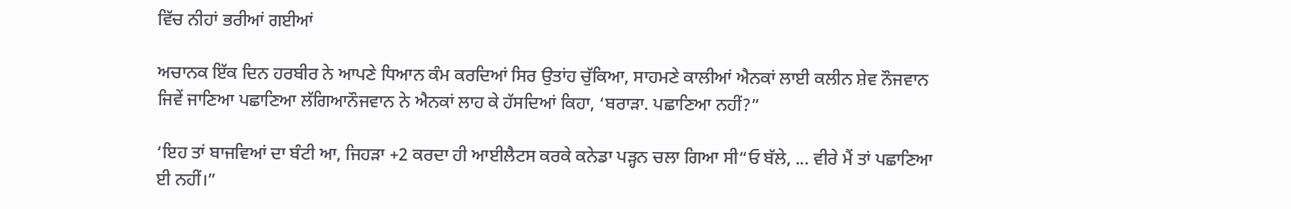ਵਿੱਚ ਨੀਹਾਂ ਭਰੀਆਂ ਗਈਆਂ

ਅਚਾਨਕ ਇੱਕ ਦਿਨ ਹਰਬੀਰ ਨੇ ਆਪਣੇ ਧਿਆਨ ਕੰਮ ਕਰਦਿਆਂ ਸਿਰ ਉਤਾਂਹ ਚੁੱਕਿਆ, ਸਾਹਮਣੇ ਕਾਲੀਆਂ ਐਨਕਾਂ ਲਾਈ ਕਲੀਨ ਸ਼ੇਵ ਨੌਜਵਾਨ ਜਿਵੇਂ ਜਾਣਿਆ ਪਛਾਣਿਆ ਲੱਗਿਆਨੌਜਵਾਨ ਨੇ ਐਨਕਾਂ ਲਾਹ ਕੇ ਹੱਸਦਿਆਂ ਕਿਹਾ, ‘ਬਰਾੜਾ. ਪਛਾਣਿਆ ਨਹੀਂ?”

‘ਇਹ ਤਾਂ ਬਾਜਵਿਆਂ ਦਾ ਬੰਟੀ ਆ, ਜਿਹੜਾ +2 ਕਰਦਾ ਹੀ ਆਈਲੈਟਸ ਕਰਕੇ ਕਨੇਡਾ ਪੜ੍ਹਨ ਚਲਾ ਗਿਆ ਸੀ“ਓ ਬੱਲੇ, ... ਵੀਰੇ ਮੈਂ ਤਾਂ ਪਛਾਣਿਆ ਈ ਨਹੀਂ।”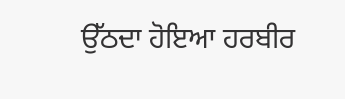ਉੱਠਦਾ ਹੋਇਆ ਹਰਬੀਰ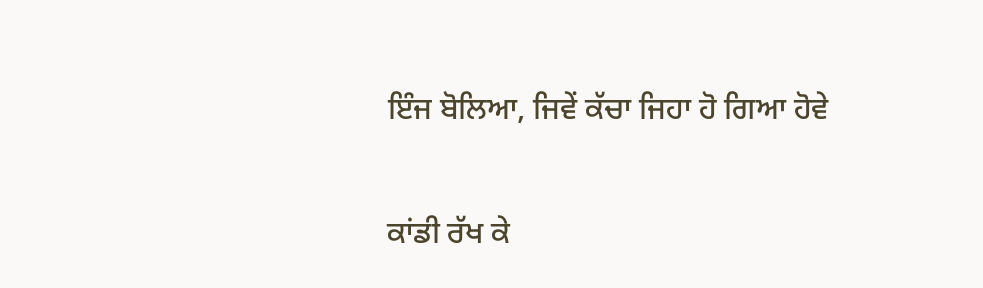ਇੰਜ ਬੋਲਿਆ, ਜਿਵੇਂ ਕੱਚਾ ਜਿਹਾ ਹੋ ਗਿਆ ਹੋਵੇ

ਕਾਂਡੀ ਰੱਖ ਕੇ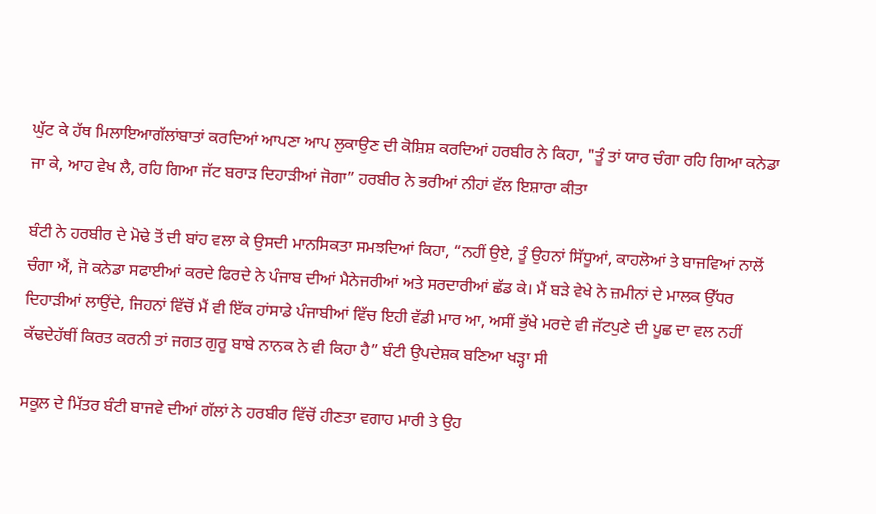ਘੁੱਟ ਕੇ ਹੱਥ ਮਿਲਾਇਆਗੱਲਾਂਬਾਤਾਂ ਕਰਦਿਆਂ ਆਪਣਾ ਆਪ ਲੁਕਾਉਣ ਦੀ ਕੋਸ਼ਿਸ਼ ਕਰਦਿਆਂ ਹਰਬੀਰ ਨੇ ਕਿਹਾ, "ਤੂੰ ਤਾਂ ਯਾਰ ਚੰਗਾ ਰਹਿ ਗਿਆ ਕਨੇਡਾ ਜਾ ਕੇ, ਆਹ ਵੇਖ ਲੈ, ਰਹਿ ਗਿਆ ਜੱਟ ਬਰਾੜ ਦਿਹਾੜੀਆਂ ਜੋਗਾ” ਹਰਬੀਰ ਨੇ ਭਰੀਆਂ ਨੀਹਾਂ ਵੱਲ ਇਸ਼ਾਰਾ ਕੀਤਾ

ਬੰਟੀ ਨੇ ਹਰਬੀਰ ਦੇ ਮੋਢੇ ਤੋਂ ਦੀ ਬਾਂਹ ਵਲਾ ਕੇ ਉਸਦੀ ਮਾਨਸਿਕਤਾ ਸਮਝਦਿਆਂ ਕਿਹਾ, “ਨਹੀਂ ਉਏ, ਤੂੰ ਉਹਨਾਂ ਸਿੱਧੂਆਂ, ਕਾਹਲੋਆਂ ਤੇ ਬਾਜਵਿਆਂ ਨਾਲੋਂ ਚੰਗਾ ਐਂ, ਜੋ ਕਨੇਡਾ ਸਫਾਈਆਂ ਕਰਦੇ ਫਿਰਦੇ ਨੇ ਪੰਜਾਬ ਦੀਆਂ ਮੈਨੇਜਰੀਆਂ ਅਤੇ ਸਰਦਾਰੀਆਂ ਛੱਡ ਕੇ। ਮੈਂ ਬੜੇ ਵੇਖੇ ਨੇ ਜ਼ਮੀਨਾਂ ਦੇ ਮਾਲਕ ਉੱਧਰ ਦਿਹਾੜੀਆਂ ਲਾਉਂਦੇ, ਜਿਹਨਾਂ ਵਿੱਚੋਂ ਮੈਂ ਵੀ ਇੱਕ ਹਾਂਸਾਡੇ ਪੰਜਾਬੀਆਂ ਵਿੱਚ ਇਹੀ ਵੱਡੀ ਮਾਰ ਆ, ਅਸੀਂ ਭੁੱਖੇ ਮਰਦੇ ਵੀ ਜੱਟਪੁਣੇ ਦੀ ਪੂਛ ਦਾ ਵਲ ਨਹੀਂ ਕੱਢਦੇਹੱਥੀਂ ਕਿਰਤ ਕਰਨੀ ਤਾਂ ਜਗਤ ਗੁਰੂ ਬਾਬੇ ਨਾਨਕ ਨੇ ਵੀ ਕਿਹਾ ਹੈ” ਬੰਟੀ ਉਪਦੇਸ਼ਕ ਬਣਿਆ ਖੜ੍ਹਾ ਸੀ

ਸਕੂਲ ਦੇ ਮਿੱਤਰ ਬੰਟੀ ਬਾਜਵੇ ਦੀਆਂ ਗੱਲਾਂ ਨੇ ਹਰਬੀਰ ਵਿੱਚੋਂ ਹੀਣਤਾ ਵਗਾਹ ਮਾਰੀ ਤੇ ਉਹ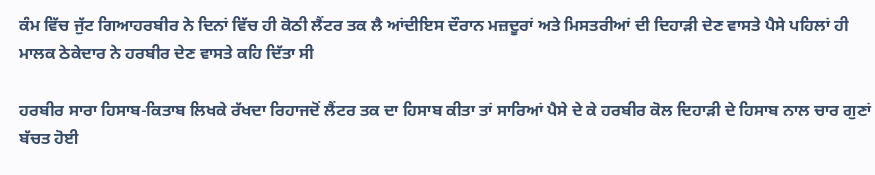ਕੰਮ ਵਿੱਚ ਜੁੱਟ ਗਿਆਹਰਬੀਰ ਨੇ ਦਿਨਾਂ ਵਿੱਚ ਹੀ ਕੋਠੀ ਲੈਂਟਰ ਤਕ ਲੈ ਆਂਦੀਇਸ ਦੌਰਾਨ ਮਜ਼ਦੂਰਾਂ ਅਤੇ ਮਿਸਤਰੀਆਂ ਦੀ ਦਿਹਾੜੀ ਦੇਣ ਵਾਸਤੇ ਪੈਸੇ ਪਹਿਲਾਂ ਹੀ ਮਾਲਕ ਠੇਕੇਦਾਰ ਨੇ ਹਰਬੀਰ ਦੇਣ ਵਾਸਤੇ ਕਹਿ ਦਿੱਤਾ ਸੀ

ਹਰਬੀਰ ਸਾਰਾ ਹਿਸਾਬ-ਕਿਤਾਬ ਲਿਖਕੇ ਰੱਖਦਾ ਰਿਹਾਜਦੋਂ ਲੈਂਟਰ ਤਕ ਦਾ ਹਿਸਾਬ ਕੀਤਾ ਤਾਂ ਸਾਰਿਆਂ ਪੈਸੇ ਦੇ ਕੇ ਹਰਬੀਰ ਕੋਲ ਦਿਹਾੜੀ ਦੇ ਹਿਸਾਬ ਨਾਲ ਚਾਰ ਗੁਣਾਂ ਬੱਚਤ ਹੋਈ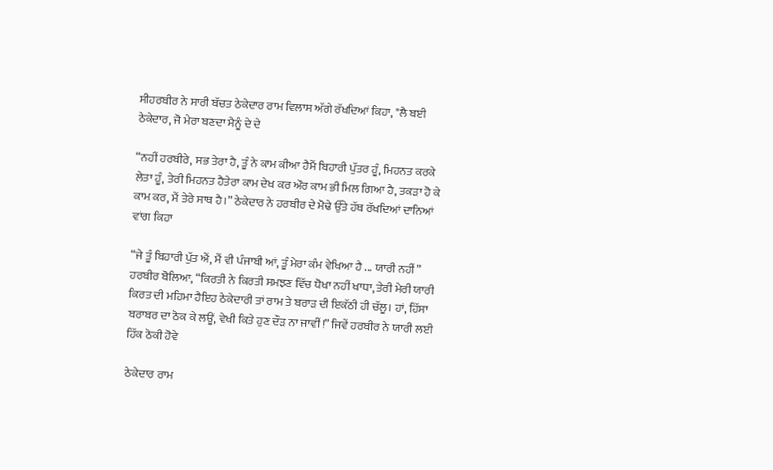ਸੀਹਰਬੀਰ ਨੇ ਸਾਰੀ ਬੱਚਤ ਠੇਕੇਦਾਰ ਰਾਮ ਵਿਲਾਸ ਅੱਗੇ ਰੱਖਦਿਆਂ ਕਿਹਾ, "ਲੈ ਬਈ ਠੇਕੇਦਾਰ, ਜੋ ਮੇਰਾ ਬਣਦਾ ਮੈਨੂੰ ਦੇ ਦੇ

“ਨਹੀਂ ਹਰਬੀਰੇ, ਸਭ ਤੇਰਾ ਹੈ, ਤੂੰ ਨੇ ਕਾਮ ਕੀਆ ਹੈਮੈਂ ਬਿਹਾਰੀ ਪੁੱਤਰ ਹੂੰ, ਮਿਹਨਤ ਕਰਕੇ ਲੇਤਾ ਹੂੰ, ਤੇਰੀ ਮਿਹਨਤ ਹੈਤੇਰਾ ਕਾਮ ਦੇਖ ਕਰ ਔਰ ਕਾਮ ਭੀ ਮਿਲ ਗਿਆ ਹੈ, ਤਕੜਾ ਹੋ ਕੇ ਕਾਮ ਕਰ, ਮੈਂ ਤੇਰੇ ਸਾਥ ਹੈ।” ਠੇਕੇਦਾਰ ਨੇ ਹਰਬੀਰ ਦੇ ਮੋਢੇ ਉੱਤੇ ਹੱਥ ਰੱਖਦਿਆਂ ਦਾਨਿਆਂ ਵਾਂਗ ਕਿਹਾ

“ਜੇ ਤੂੰ ਬਿਹਾਰੀ ਪੁੱਤ ਐਂ, ਮੈਂ ਵੀ ਪੰਜਾਬੀ ਆਂ, ਤੂੰ ਮੇਰਾ ਕੰਮ ਵੇਖਿਆ ਹੈ ... ਯਾਰੀ ਨਹੀਂ” ਹਰਬੀਰ ਬੋਲਿਆ, “ਕਿਰਤੀ ਨੇ ਕਿਰਤੀ ਸਮਝਣ ਵਿੱਚ ਧੋਖਾ ਨਹੀਂ ਖਾਧਾ, ਤੇਰੀ ਮੇਰੀ ਯਾਰੀ ਕਿਰਤ ਦੀ ਮਹਿਮਾ ਹੈਇਹ ਠੇਕੇਦਾਰੀ ਤਾਂ ਰਾਮ ਤੇ ਬਰਾੜ ਦੀ ਇਕੱਠੀ ਹੀ ਚੱਲੂ। ਹਾਂ, ਹਿੱਸਾ ਬਰਾਬਰ ਦਾ ਠੋਕ ਕੇ ਲਊਂ, ਵੇਖੀ ਕਿਤੇ ਹੁਣ ਦੌੜ ਨਾ ਜਾਵੀਂ!” ਜਿਵੇਂ ਹਰਬੀਰ ਨੇ ਯਾਰੀ ਲਈ ਹਿੱਕ ਠੋਕੀ ਹੋਵੇ

ਠੇਕੇਦਾਰ ਰਾਮ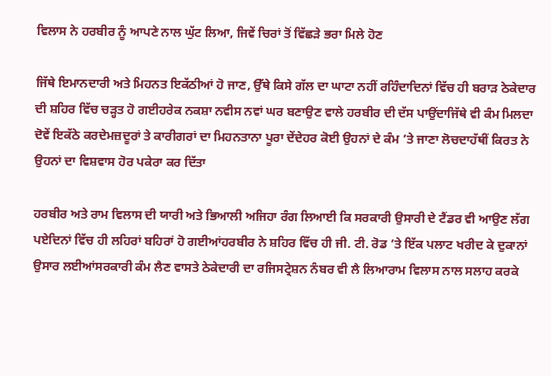ਵਿਲਾਸ ਨੇ ਹਰਬੀਰ ਨੂੰ ਆਪਣੇ ਨਾਲ ਘੁੱਟ ਲਿਆ, ਜਿਵੇਂ ਚਿਰਾਂ ਤੋਂ ਵਿੱਛੜੇ ਭਰਾ ਮਿਲੇ ਹੋਣ

ਜਿੱਥੇ ਇਮਾਨਦਾਰੀ ਅਤੇ ਮਿਹਨਤ ਇਕੱਠੀਆਂ ਹੋ ਜਾਣ, ਉੱਥੇ ਕਿਸੇ ਗੱਲ ਦਾ ਘਾਟਾ ਨਹੀਂ ਰਹਿੰਦਾਦਿਨਾਂ ਵਿੱਚ ਹੀ ਬਰਾੜ ਠੇਕੇਦਾਰ ਦੀ ਸ਼ਹਿਰ ਵਿੱਚ ਚੜ੍ਹਤ ਹੋ ਗਈਹਰੇਕ ਨਕਸ਼ਾ ਨਵੀਸ ਨਵਾਂ ਘਰ ਬਣਾਉਣ ਵਾਲੇ ਹਰਬੀਰ ਦੀ ਦੱਸ ਪਾਉਂਦਾਜਿੱਥੇ ਵੀ ਕੰਮ ਮਿਲਦਾ ਦੋਵੇਂ ਇਕੱਠੇ ਕਰਦੇਮਜ਼ਦੂਰਾਂ ਤੇ ਕਾਰੀਗਰਾਂ ਦਾ ਮਿਹਨਤਾਨਾ ਪੂਰਾ ਦੇਂਦੇਹਰ ਕੋਈ ਉਹਨਾਂ ਦੇ ਕੰਮ ’ਤੇ ਜਾਣਾ ਲੋਚਦਾਹੱਥੀਂ ਕਿਰਤ ਨੇ ਉਹਨਾਂ ਦਾ ਵਿਸ਼ਵਾਸ ਹੋਰ ਪਕੇਰਾ ਕਰ ਦਿੱਤਾ

ਹਰਬੀਰ ਅਤੇ ਰਾਮ ਵਿਲਾਸ ਦੀ ਯਾਰੀ ਅਤੇ ਭਿਆਲੀ ਅਜਿਹਾ ਰੰਗ ਲਿਆਈ ਕਿ ਸਰਕਾਰੀ ਉਸਾਰੀ ਦੇ ਟੈਂਡਰ ਵੀ ਆਉਣ ਲੱਗ ਪਏਦਿਨਾਂ ਵਿੱਚ ਹੀ ਲਹਿਰਾਂ ਬਹਿਰਾਂ ਹੋ ਗਈਆਂਹਰਬੀਰ ਨੇ ਸ਼ਹਿਰ ਵਿੱਚ ਹੀ ਜੀ. ਟੀ. ਰੋਡ ’ਤੇ ਇੱਕ ਪਲਾਟ ਖਰੀਦ ਕੇ ਦੁਕਾਨਾਂ ਉਸਾਰ ਲਈਆਂਸਰਕਾਰੀ ਕੰਮ ਲੈਣ ਵਾਸਤੇ ਠੇਕੇਦਾਰੀ ਦਾ ਰਜਿਸਟ੍ਰੇਸ਼ਨ ਨੰਬਰ ਵੀ ਲੈ ਲਿਆਰਾਮ ਵਿਲਾਸ ਨਾਲ ਸਲਾਹ ਕਰਕੇ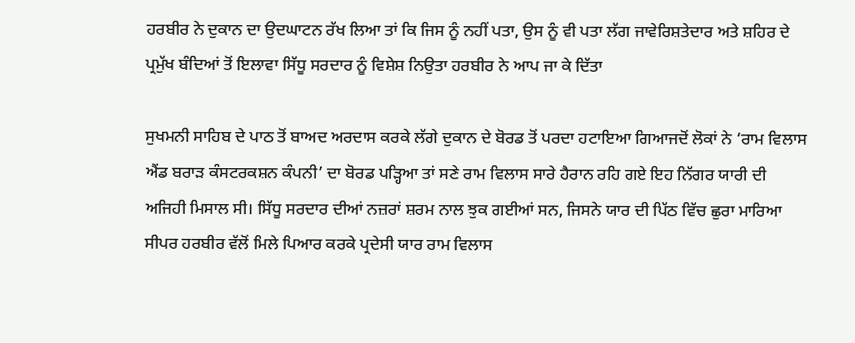ਹਰਬੀਰ ਨੇ ਦੁਕਾਨ ਦਾ ਉਦਘਾਟਨ ਰੱਖ ਲਿਆ ਤਾਂ ਕਿ ਜਿਸ ਨੂੰ ਨਹੀਂ ਪਤਾ, ਉਸ ਨੂੰ ਵੀ ਪਤਾ ਲੱਗ ਜਾਵੇਰਿਸ਼ਤੇਦਾਰ ਅਤੇ ਸ਼ਹਿਰ ਦੇ ਪ੍ਰਮੁੱਖ ਬੰਦਿਆਂ ਤੋਂ ਇਲਾਵਾ ਸਿੱਧੂ ਸਰਦਾਰ ਨੂੰ ਵਿਸ਼ੇਸ਼ ਨਿਉਤਾ ਹਰਬੀਰ ਨੇ ਆਪ ਜਾ ਕੇ ਦਿੱਤਾ

ਸੁਖਮਨੀ ਸਾਹਿਬ ਦੇ ਪਾਠ ਤੋਂ ਬਾਅਦ ਅਰਦਾਸ ਕਰਕੇ ਲੱਗੇ ਦੁਕਾਨ ਦੇ ਬੋਰਡ ਤੋਂ ਪਰਦਾ ਹਟਾਇਆ ਗਿਆਜਦੋਂ ਲੋਕਾਂ ਨੇ ‘ਰਾਮ ਵਿਲਾਸ ਐਂਡ ਬਰਾੜ ਕੰਸਟਰਕਸ਼ਨ ਕੰਪਨੀ’ ਦਾ ਬੋਰਡ ਪੜ੍ਹਿਆ ਤਾਂ ਸਣੇ ਰਾਮ ਵਿਲਾਸ ਸਾਰੇ ਹੈਰਾਨ ਰਹਿ ਗਏ ਇਹ ਨਿੱਗਰ ਯਾਰੀ ਦੀ ਅਜਿਹੀ ਮਿਸਾਲ ਸੀ। ਸਿੱਧੂ ਸਰਦਾਰ ਦੀਆਂ ਨਜ਼ਰਾਂ ਸ਼ਰਮ ਨਾਲ ਝੁਕ ਗਈਆਂ ਸਨ, ਜਿਸਨੇ ਯਾਰ ਦੀ ਪਿੱਠ ਵਿੱਚ ਛੁਰਾ ਮਾਰਿਆ ਸੀਪਰ ਹਰਬੀਰ ਵੱਲੋਂ ਮਿਲੇ ਪਿਆਰ ਕਰਕੇ ਪ੍ਰਦੇਸੀ ਯਾਰ ਰਾਮ ਵਿਲਾਸ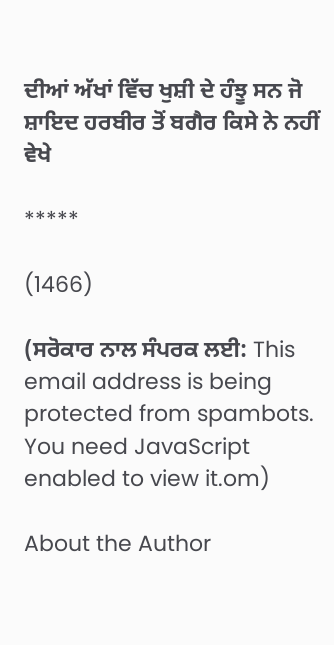ਦੀਆਂ ਅੱਖਾਂ ਵਿੱਚ ਖੁਸ਼ੀ ਦੇ ਹੰਝੂ ਸਨ ਜੋ ਸ਼ਾਇਦ ਹਰਬੀਰ ਤੋਂ ਬਗੈਰ ਕਿਸੇ ਨੇ ਨਹੀਂ ਵੇਖੇ

*****

(1466)

(ਸਰੋਕਾਰ ਨਾਲ ਸੰਪਰਕ ਲਈ: This email address is being protected from spambots. You need JavaScript enabled to view it.om)

About the Author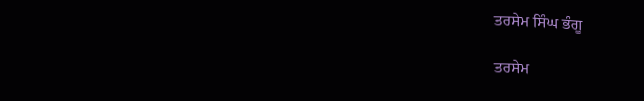ਤਰਸੇਮ ਸਿੰਘ ਭੰਗੂ

ਤਰਸੇਮ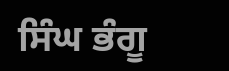ਸਿੰਘ ਭੰਗੂ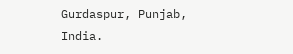Gurdaspur, Punjab, India.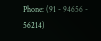Phone: (91 - 94656 - 56214)